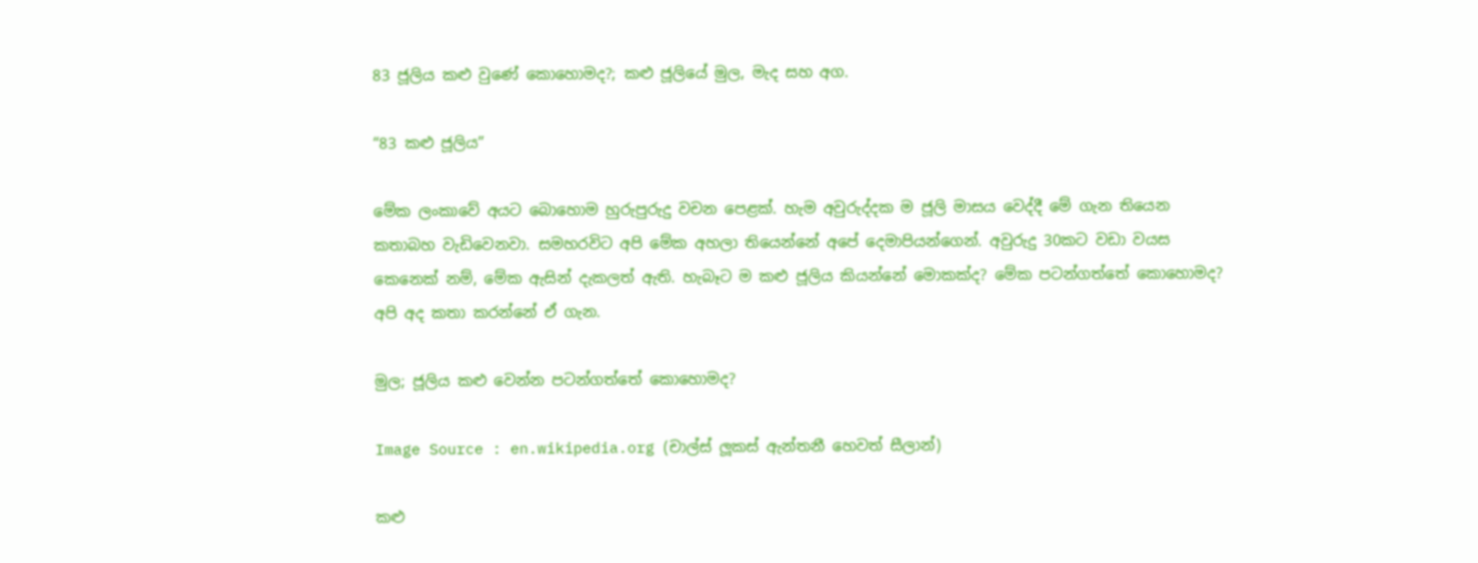83 ජූලිය කළු වුණේ කොහොමද?; කළු ජූලියේ මුල, මැද සහ අග.

“83 කළු ජූලිය”

මේක ලංකාවේ අයට බොහොම හුරුපුරුදු වචන පෙළක්. හැම අවුරුද්දක ම ජූලි මාසය වෙද්දී මේ ගැන තියෙන කතාබහ වැඩිවෙනවා. සමහරවිට අපි මේක අහලා තියෙන්නේ අපේ දෙමාපියන්ගෙන්. අවුරුදු 30කට වඩා වයස කෙනෙක් නම්, මේක ඇසින් දැකලත් ඇති. හැබෑට ම කළු ජූලිය කියන්නේ මොකක්ද? මේක පටන්ගත්තේ කොහොමද? අපි අද කතා කරන්නේ ඒ ගැන.

මුල; ජූලිය කළු වෙන්න පටන්ගත්තේ කොහොමද?

Image Source : en.wikipedia.org (චාල්ස් ලූකස් ඇන්තනී හෙවත් සීලාන්)

කළු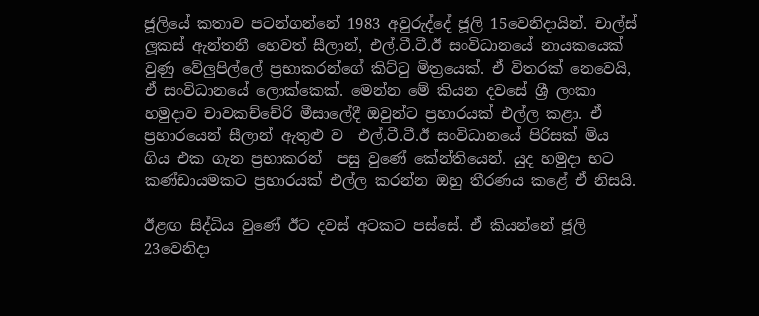ජූලියේ කතාව පටන්ගන්නේ 1983 අවුරුද්දේ ජූලි 15වෙනිදායින්. චාල්ස් ලූකස් ඇන්තනී හෙවත් සීලාන්, එල්.ටී.ටී.ඊ සංවිධානයේ නායකයෙක් වුණු වේලුපිල්ලේ ප්‍රභාකරන්ගේ කිට්ටු මිත්‍රයෙක්. ඒ විතරක් නෙවෙයි, ඒ සංවිධානයේ ලොක්කෙක්. මෙන්න මේ කියන දවසේ ශ්‍රී ලංකා හමුදාව චාවකච්චේරි මීසාලේදී ඔවුන්ට ප්‍රහාරයක් එල්ල කළා. ඒ ප්‍රහාරයෙන් සීලාන් ඇතුළු ව  එල්.ටී.ටී.ඊ සංවිධානයේ පිරිසක් මිය ගිය එක ගැන ප්‍රභාකරන්  පසු වුණේ කේන්තියෙන්. යුද හමුදා භට කණ්‌ඩායමකට ප්‍රහාරයක් එල්ල කරන්න ඔහු තීරණය කළේ ඒ නිසයි.

ඊළඟ සිද්ධිය වුණේ ඊට දවස් අටකට පස්සේ. ඒ කියන්නේ ජූලි 23වෙනිදා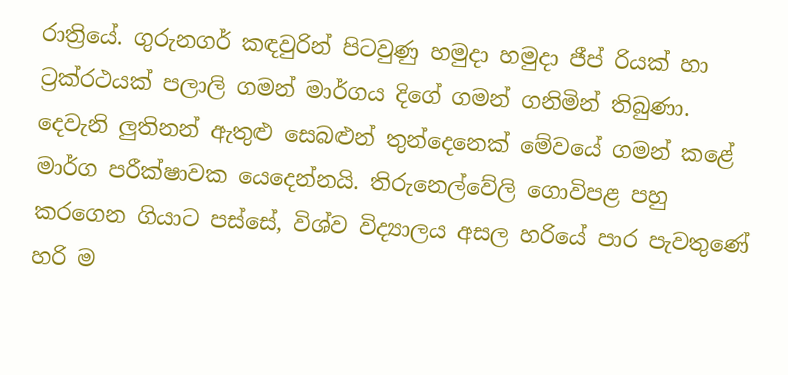රාත්‍රියේ. ගුරුනගර් කඳවුරින් පිටවුණු හමුදා හමුදා ජීප් රියක්‌ හා ට්‍රක්‌රථයක්‌ පලාලි ගමන් මාර්ගය දිගේ ගමන් ගනිමින් තිබුණා. දෙවැනි ලුතිනන් ඇතුළු සෙබළුන් තුන්දෙනෙක් මේවයේ ගමන් කළේ මාර්ග පරීක්ෂාවක යෙදෙන්නයි. තිරුනෙල්වේලි ගොවිපළ පහු කරගෙන ගියාට පස්සේ, විශ්ව විද්‍යාලය අසල හරියේ පාර පැවතුණේ හරි ම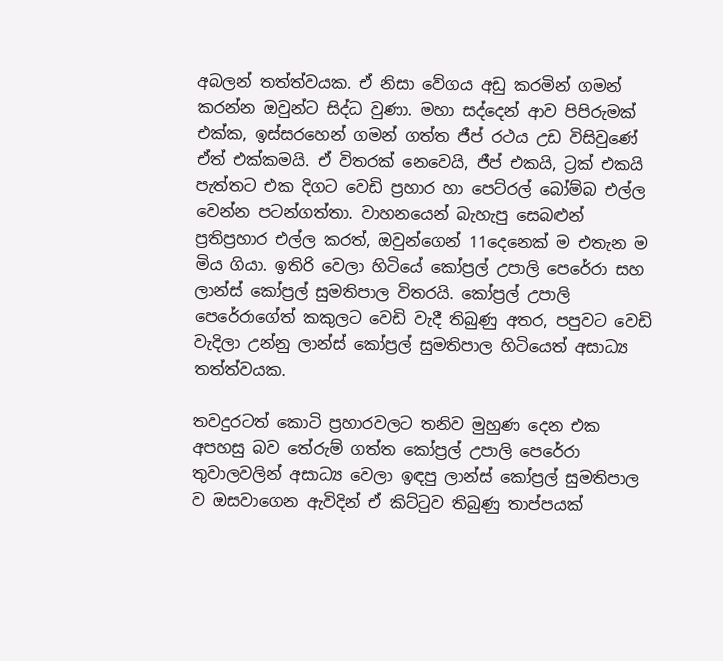අබලන් තත්ත්වයක. ඒ නිසා වේගය අඩු කරමින් ගමන් කරන්න ඔවුන්ට සිද්ධ වුණා. මහා සද්දෙන් ආව පිපිරුමක් එක්ක, ඉස්සරහෙන් ගමන් ගත්ත ජීප් රථය උඩ විසිවුණේ ඒත් එක්කමයි. ඒ විතරක් නෙවෙයි, ජීප් එකයි, ට්‍රක් එකයි පැත්තට එක දිගට වෙඩි ප්‍රහාර හා පෙට්‌රල් බෝම්බ එල්ල වෙන්න පටන්ගත්තා. වාහනයෙන් බැහැපු සෙබළුන් ප්‍රතිප්‍රහාර එල්ල කරත්, ඔවුන්ගෙන් 11දෙනෙක් ම එතැන ම මිය ගියා. ඉතිරි වෙලා හිටියේ කෝප්‍රල් උපාලි පෙරේරා සහ ලාන්ස්‌ කෝප්‍රල් සුමතිපාල විතරයි. කෝප්‍රල් උපාලි පෙරේරාගේත් කකුලට වෙඩි වැදී තිබුණු අතර, පපුවට වෙඩි වැදිලා උන්නු ලාන්ස්‌ කෝප්‍රල් සුමතිපාල හිටියෙත් අසාධ්‍ය තත්ත්වයක.

තවදුරටත් කොටි ප්‍රහාරවලට තනිව මුහුණ දෙන එක අපහසු බව තේරුම් ගත්ත කෝප්‍රල් උපාලි පෙරේරා තුවාලවලින් අසාධ්‍ය වෙලා ඉඳපු ලාන්ස්‌ කෝප්‍රල් සුමතිපාල ව ඔසවාගෙන ඇවිදින් ඒ කිට්ටුව තිබුණු තාප්පයක්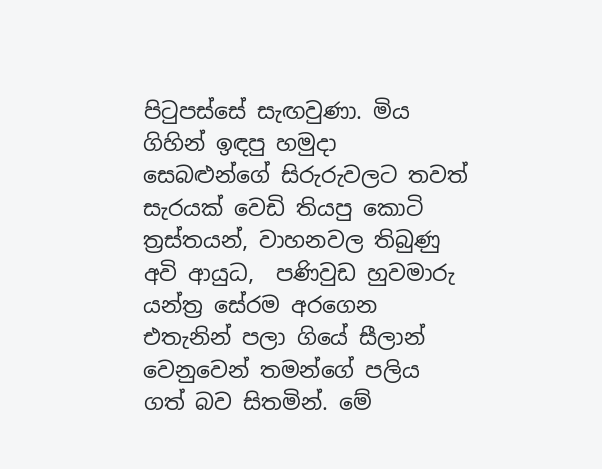පිටුපස්සේ සැඟවුණා. මිය ගිහින් ඉඳපු හමුදා සෙබළුන්ගේ සිරුරුවලට තවත් සැරයක් වෙඩි තියපු කොටි ත්‍රස්‌තයන්, වාහනවල තිබුණු අවි ආයුධ,  පණිවුඩ හුවමාරු යන්ත්‍ර සේරම අරගෙන එතැනින් පලා ගියේ සීලාන් වෙනුවෙන් තමන්ගේ පලිය ගත් බව සිතමින්. මේ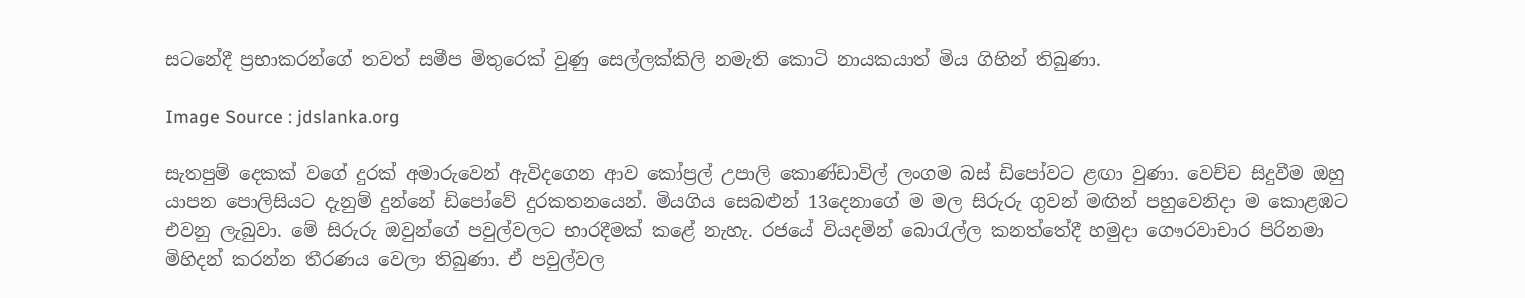සටනේදී ප්‍රභාකරන්ගේ තවත් සමීප මිතුරෙක් වුණු සෙල්ලක්‌කිලි නමැති කොටි නායකයාත් මිය ගිහින් තිබුණා.

Image Source : jdslanka.org

සැතපුම් දෙකක් වගේ දුරක් අමාරුවෙන් ඇවිදගෙන ආව කෝප්‍රල් උපාලි කොණ්‌ඩාවිල් ලංගම බස්‌ ඩිපෝවට ළඟා වුණා. වෙච්ච සිදුවීම ඔහු යාපන පොලිසියට දැනුම් දුන්නේ ඩිපෝවේ දුරකතනයෙන්. මියගිය සෙබළුන් 13දෙනාගේ ම මල සිරුරු ගුවන් මඟින් පහුවෙනිදා ම කොළඹට එවනු ලැබුවා. මේ සිරුරු ඔවුන්ගේ පවුල්වලට භාරදීමක් කළේ නැහැ. රජයේ වියදමින් බොරැල්ල කනත්තේදී හමුදා ගෞරවාචාර පිරිනමා මිහිදන් කරන්න තීරණය වෙලා තිබුණා. ඒ පවුල්වල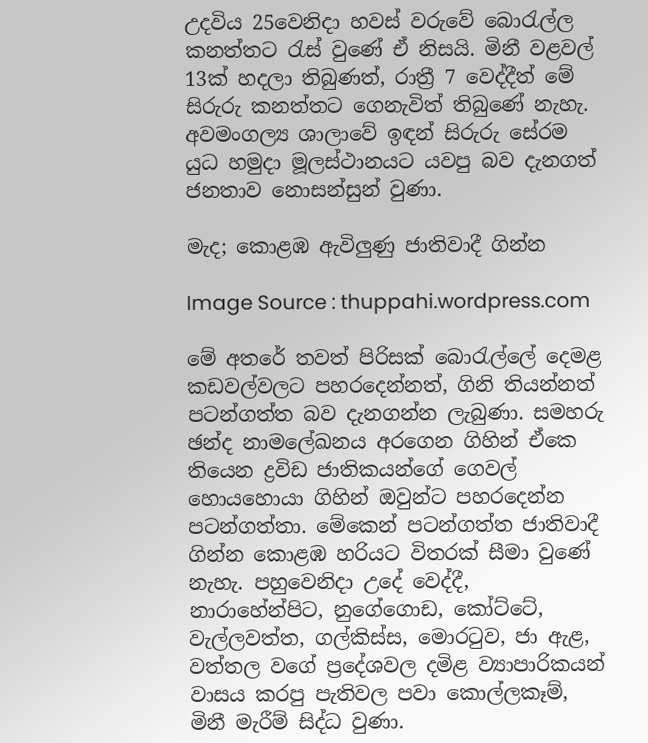උදවිය 25වෙනිදා හවස් වරුවේ බොරැල්ල කනත්තට රැස් වුණේ ඒ නිසයි. මිනී වළවල් 13ක් හදලා තිබුණත්, රාත්‍රී 7 වෙද්දීත් මේ සිරුරු කනත්තට ගෙනැවිත් තිබුණේ නැහැ. අවමංගල්‍ය ශාලාවේ ඉඳන් සිරුරු සේරම යුධ හමුදා මූලස්ථානයට යවපු බව දැනගත් ජනතාව නොසන්සුන් වුණා.

මැද; කොළඹ ඇවිලුණු ජාතිවාදී ගින්න

Image Source : thuppahi.wordpress.com

මේ අතරේ තවත් පිරිසක් බොරැල්ලේ දෙමළ කඩවල්වලට පහරදෙන්නත්, ගිනි තියන්නත් පටන්ගත්ත බව දැනගන්න ලැබුණා. සමහරු ඡන්ද නාමලේඛනය අරගෙන ගිහින් ඒකෙ තියෙන ද්‍රවිඩ ජාතිකයන්ගේ ගෙවල් හොයහොයා ගිහින් ඔවුන්ට පහරදෙන්න පටන්ගත්තා. මේකෙන් පටන්ගත්ත ජාතිවාදී ගින්න කොළඹ හරියට විතරක් සීමා වුණේ නැහැ. පහුවෙනිදා උදේ වෙද්දී, නාරාහේන්පිට, නුගේගොඩ, කෝට්ටේ, වැල්ලවත්ත, ගල්කිස්ස, මොරටුව, ජා ඇළ, වත්තල වගේ ප්‍රදේශවල දමිළ ව්‍යාපාරිකයන් වාසය කරපු පැතිවල පවා කොල්ලකෑම්, මිනී මැරීම් සිද්ධ වුණා.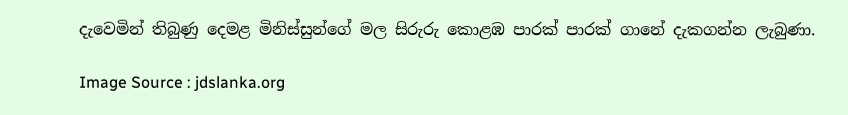දැවෙමින් තිබුණු දෙමළ මිනිස්සුන්ගේ මල සිරුරු කොළඹ පාරක් පාරක් ගානේ දැකගන්න ලැබුණා.

Image Source : jdslanka.org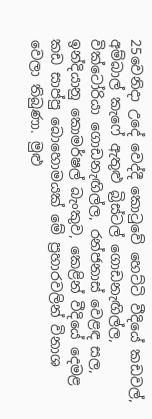25වෙනිදා උදේ වෙද්දී කොටුවේ හෙට්ටි වීදියේ කඩවල්, අම්බාල් කැෆේ ඇතුළු බ්‍රිස්ටල් ගොඩනැඟිල්ල, වික්ටෝරියා ගොඩනැඟිල්ල, රන්ජනාස් වෙළඳ සල, ඉන්දියානු කොමර්ෂල් බැංකුව, කෙළින් වීදියේ දෙමළ කඩ සාප්පු බොහොමයක් මේ ප්‍රහාරවලින් විනාශ වෙලා තිබුණා. මුළු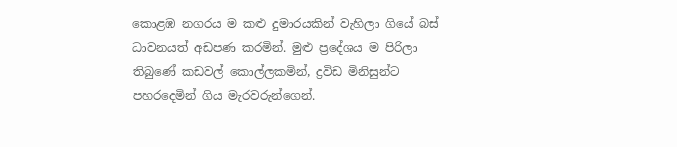කොළඹ නගරය ම කළු දුමාරයකින් වැහිලා ගියේ බස් ධාවනයත් අඩපණ කරමින්. මුළු ප්‍රදේශය ම පිරිලා තිබුණේ කඩවල් කොල්ලකමින්, ද්‍රවිඩ මිනිසුන්ට පහරදෙමින් ගිය මැරවරුන්ගෙන්.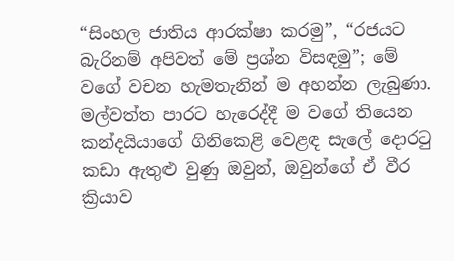“සිංහල ජාතිය ආරක්ෂා කරමු”, “රජයට බැරිනම් අපිවත් මේ ප්‍රශ්න විසඳමු”; මේ වගේ වචන හැමතැනින් ම අහන්න ලැබුණා. මල්වත්ත පාරට හැරෙද්දී ම වගේ තියෙන කන්දයියාගේ ගිනිකෙළි වෙළඳ සැලේ දොරටු කඩා ඇතුළු වුණු ඔවුන්, ඔවුන්ගේ ඒ වීර ක්‍රියාව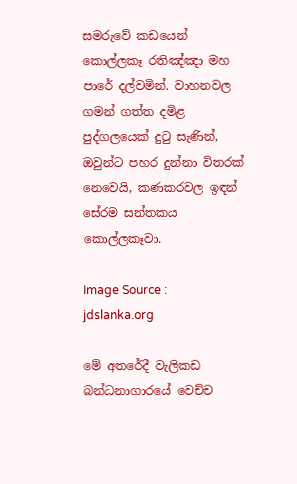සමරුවේ කඩයෙන් කොල්ලකෑ රතිඤ්ඤා මහ පාරේ දල්වමින්. වාහනවල ගමන් ගත්ත දමිළ පුද්ගලයෙක් දුටු සැණින්, ඔවුන්ට පහර දුන්නා විතරක් නෙවෙයි, කණකරවල ඉඳන් සේරම සන්තකය කොල්ලකෑවා.

Image Source : jdslanka.org

මේ අතරේදී වැලිකඩ බන්ධනාගාරයේ වෙච්ච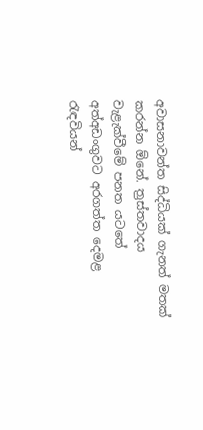අවාසනාවන්ත සිද්ධියක් ගැනත් මතක් කරන්න ඕනේ. ත්‍රස්‌තවාදය වැළැක්‌වීමේ පනත යටතේ අත්අඩංගුවට අරගත්ත දෙමළ රැඳවියන්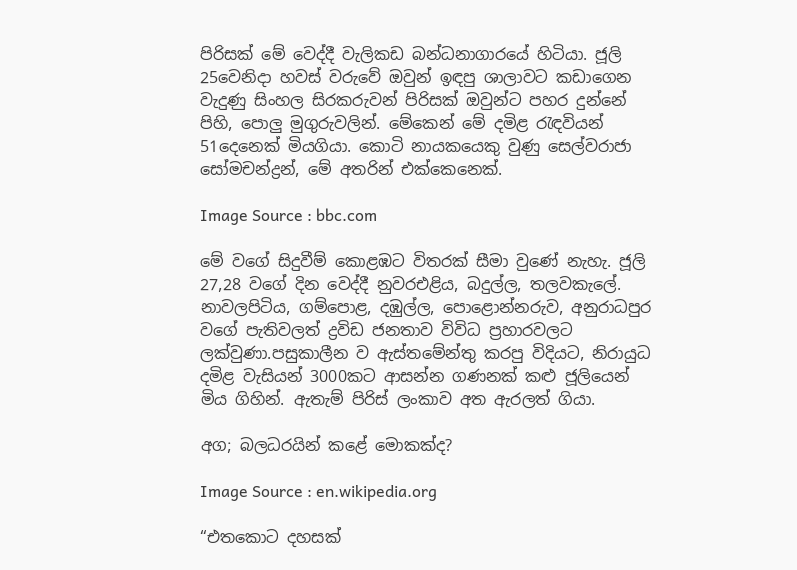පිරිසක් මේ වෙද්දී වැලිකඩ බන්ධනාගාරයේ හිටියා. ජූලි 25වෙනිදා හවස් වරුවේ ඔවුන් ඉඳපු ශාලාවට කඩාගෙන වැදුණු සිංහල සිරකරුවන් පිරිසක් ඔවුන්ට පහර දුන්නේ පිහි, පොලු මුගුරුවලින්. මේකෙන් මේ දමිළ රැඳවියන් 51දෙනෙක් මියගියා. කොටි නායකයෙකු වුණු සෙල්වරාජා සෝමචන්ද්‍රන්, මේ අතරින් එක්කෙනෙක්.

Image Source : bbc.com

මේ වගේ සිදුවීම් කොළඹට විතරක් සීමා වුණේ නැහැ. ජූලි 27,28 වගේ දින වෙද්දී නුවරඑළිය, බදුල්ල, තලවකැලේ. නාවලපිටිය, ගම්පොළ, දඹුල්ල, පොළොන්නරුව, අනුරාධපුර වගේ පැතිවලත් ද්‍රවිඩ ජනතාව විවිධ ප්‍රහාරවලට ලක්වුණා.පසුකාලීන ව ඇස්තමේන්තු කරපු විදියට, නිරායුධ දමිළ වැසියන් 3000කට ආසන්න ගණනක් කළු ජූලියෙන් මිය ගිහින්. ඇතැම් පිරිස් ලංකාව අත ඇරලත් ගියා.

අග; බලධරයින් කළේ මොකක්ද?

Image Source : en.wikipedia.org

“එතකොට දහසක්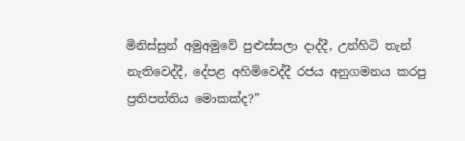මිනිස්සුන් අමුඅමුවේ පුළුස්සලා දාද්දී, උන්හිටි තැන් නැතිවෙද්දී, දේපළ අහිමිවෙද්දී රජය අනුගමනය කරපු ප්‍රතිපත්තිය මොකක්ද?”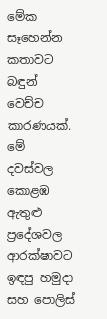මේක සෑහෙන්න කතාවට බඳුන් වෙච්ච කාරණයක්. මේ දවස්වල කොළඹ ඇතුළු ප්‍රදේශවල ආරක්ෂාවට ඉඳපු හමුදා සහ පොලිස්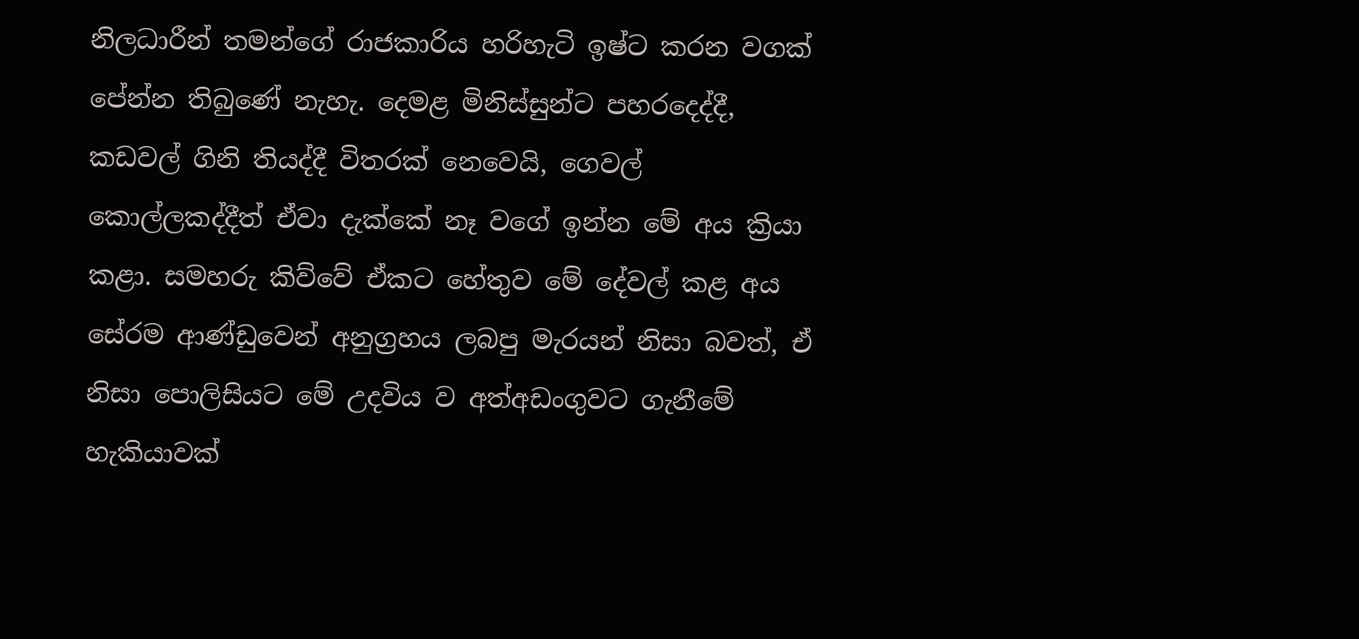නිලධාරීන් තමන්ගේ රාජකාරිය හරිහැටි ඉෂ්ට කරන වගක් පේන්න තිබුණේ නැහැ. දෙමළ මිනිස්සුන්ට පහරදෙද්දී, කඩවල් ගිනි තියද්දී විතරක් නෙවෙයි, ගෙවල් කොල්ලකද්දීත් ඒවා දැක්කේ නෑ වගේ ඉන්න මේ අය ක්‍රියා කළා. සමහරු කිව්වේ ඒකට හේතුව මේ දේවල් කළ අය සේරම ආණ්ඩුවෙන් අනුග්‍රහය ලබපු මැරයන් නිසා බවත්, ඒ නිසා පොලිසියට මේ උදවිය ව අත්අඩංගුවට ගැනීමේ හැකියාවක්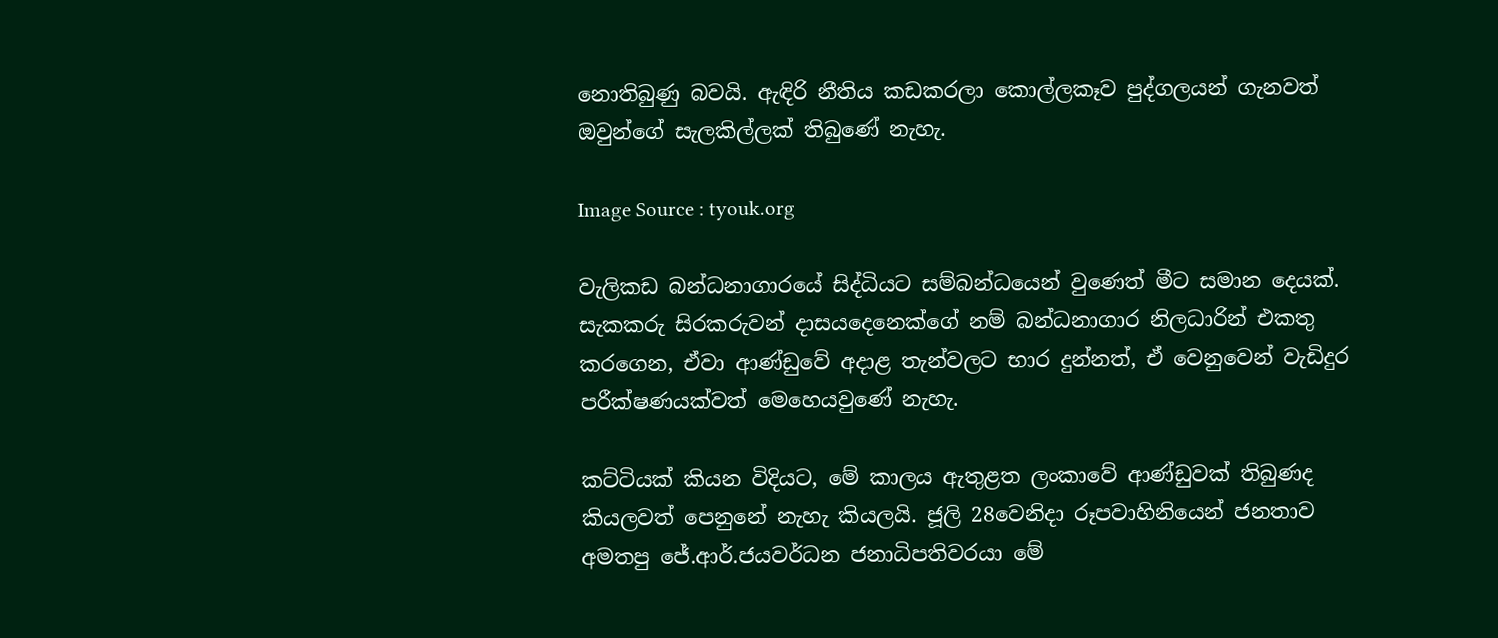නොතිබුණු බවයි. ඇඳිරි නීතිය කඩකරලා කොල්ලකෑව පුද්ගලයන් ගැනවත් ඔවුන්ගේ සැලකිල්ලක් තිබුණේ නැහැ.

Image Source : tyouk.org

වැලිකඩ බන්ධනාගාරයේ සිද්ධියට සම්බන්ධයෙන් වුණෙත් මීට සමාන දෙයක්. සැකකරු සිරකරුවන් දාසයදෙනෙක්ගේ නම් බන්ධනාගාර නිලධාරින් එකතු කරගෙන, ඒවා ආණ්ඩුවේ අදාළ තැන්වලට භාර දුන්නත්, ඒ වෙනුවෙන් වැඩිදුර පරීක්ෂණයක්වත් මෙහෙයවුණේ නැහැ.

කට්ටියක් කියන විදියට, මේ කාලය ඇතුළත ලංකාවේ ආණ්ඩුවක් තිබුණද කියලවත් පෙනුනේ නැහැ කියලයි. ජූලි 28වෙනිදා රූපවාහිනියෙන් ජනතාව අමතපු ජේ.ආර්.ජයවර්ධන ජනාධිපතිවරයා මේ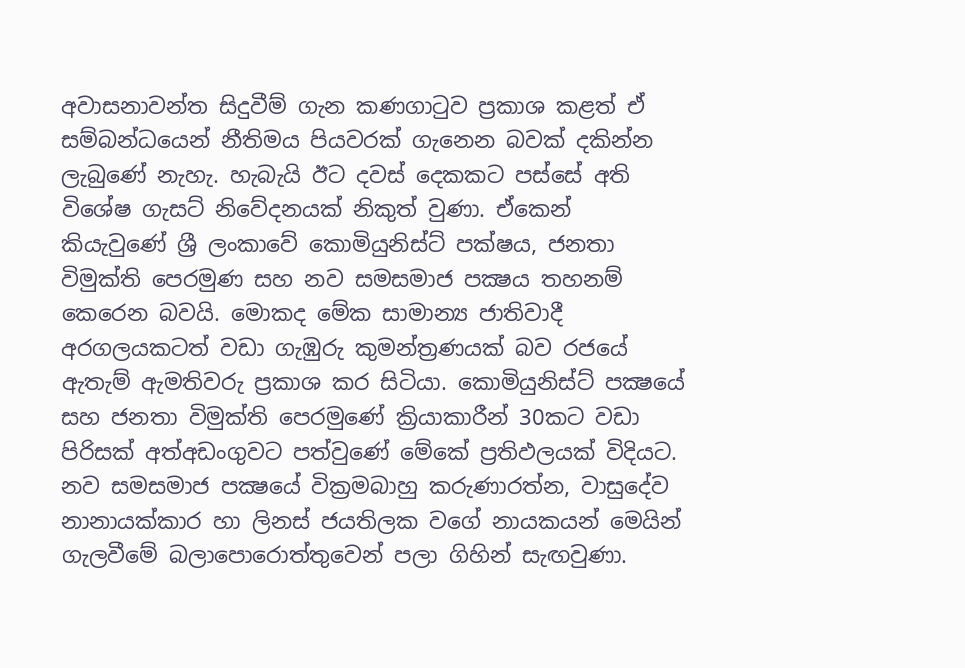අවාසනාවන්ත සිදුවීම් ගැන කණගාටුව ප්‍රකාශ කළත් ඒ සම්බන්ධයෙන් නීතිමය පියවරක් ගැනෙන බවක් දකින්න ලැබුණේ නැහැ. හැබැයි ඊට දවස් දෙකකට පස්සේ අති විශේෂ ගැසට් නිවේදනයක් නිකුත් වුණා. ඒකෙන් කියැවුණේ ශ්‍රී ලංකාවේ කොමියුනිස්‌ට්‌ පක්‌ෂය, ජනතා විමුක්‌ති පෙරමුණ සහ නව සමසමාජ පක්‍ෂය තහනම් කෙරෙන බවයි. මොකද මේක සාමාන්‍ය ජාතිවාදී අරගලයකටත් වඩා ගැඹුරු කුමන්ත්‍රණයක් බව රජයේ ඇතැම් ඇමතිවරු ප්‍රකාශ කර සිටියා. කොමියුනිස්‌ට්‌ පක්‍ෂයේ සහ ජනතා විමුක්‌ති පෙරමුණේ ක්‍රියාකාරීන් 30කට වඩා පිරිසක් අත්අඩංගුවට පත්වුණේ මේකේ ප්‍රතිඵලයක් විදියට. නව සමසමාජ පක්‍ෂයේ වික්‍රමබාහු කරුණාරත්න, වාසුදේව නානායක්‌කාර හා ලිනස්‌ ජයතිලක වගේ නායකයන් මෙයින් ගැලවීමේ බලාපොරොත්තුවෙන් පලා ගිහින් සැඟවුණා.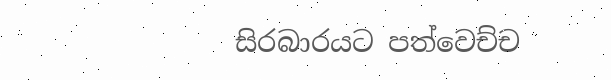සිරබාරයට පත්වෙච්ච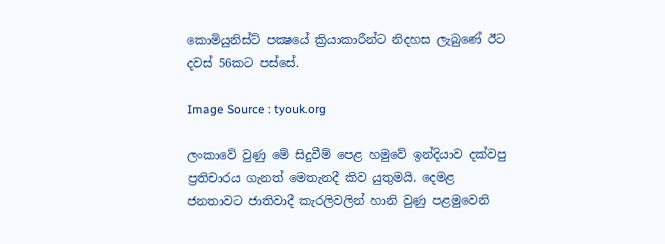කොමියුනිස්‌ට්‌ පක්‍ෂයේ ක්‍රියාකාරීන්ට නිදහස ලැබුණේ ඊට දවස් 56කට පස්සේ.

Image Source : tyouk.org

ලංකාවේ වුණු මේ සිදුවීම් පෙළ හමුවේ ඉන්දියාව දක්වපු ප්‍රතිචාරය ගැනත් මෙතැනදී කිව යුතුමයි. දෙමළ ජනතාවට ජාතිවාදී කැරලිවලින් හානි වුණු පළමුවෙනි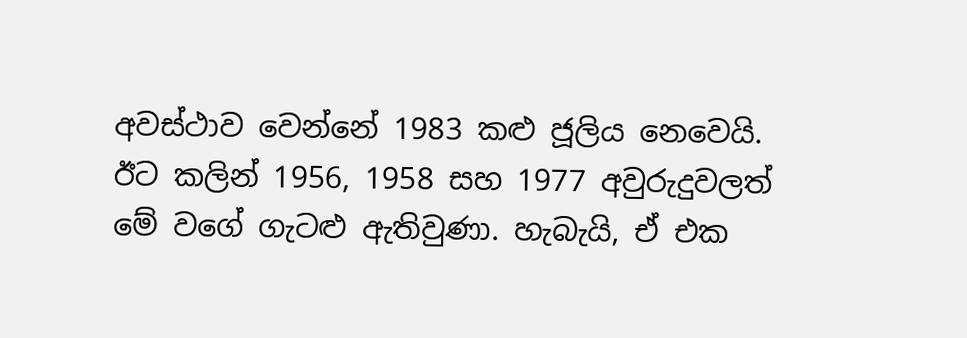අවස්ථාව වෙන්නේ 1983 කළු ජූලිය නෙවෙයි. ඊට කලින් 1956, 1958 සහ 1977 අවුරුදුවලත් මේ වගේ ගැටළු ඇතිවුණා. හැබැයි, ඒ එක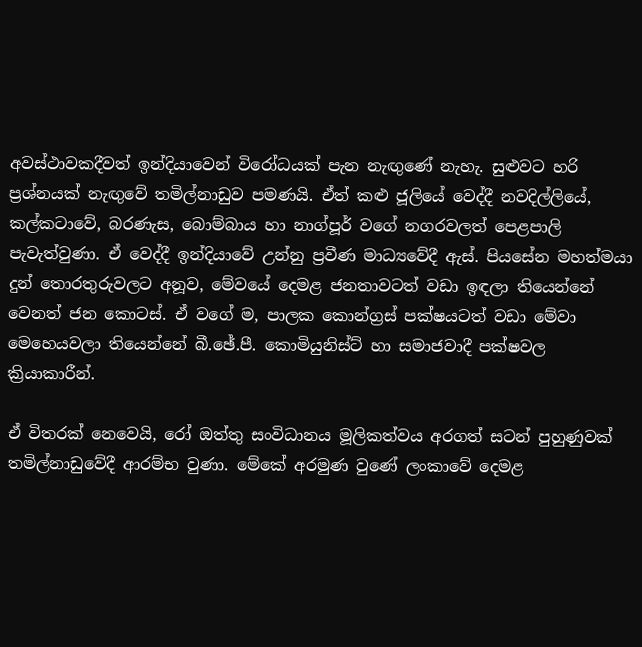අවස්ථාවකදීවත් ඉන්දියාවෙන් විරෝධයක් පැන නැඟුණේ නැහැ. සුළුවට හරි ප්‍රශ්නයක් නැඟුවේ තමිල්නාඩුව පමණයි. ඒත් කළු ජූලියේ වෙද්දී නවදිල්ලියේ, කල්කටාවේ, බරණැස, බොම්බාය හා නාග්පූර් වගේ නගරවලත් පෙළපාලි පැවැත්වුණා. ඒ වෙද්දී ඉන්දියාවේ උන්නු ප්‍රවීණ මාධ්‍යවේදී ඇස්‌. පියසේන මහත්මයා දුන් තොරතුරුවලට අනූව, මේවයේ දෙමළ ජනතාවටත් වඩා ඉඳලා තියෙන්නේ වෙනත් ජන කොටස්. ඒ වගේ ම, පාලක කොන්ග්‍රස්‌ පක්‌ෂයටත් වඩා මේවා මෙහෙයවලා තියෙන්නේ බී.ඡේ.පී. කොමියුනිස්‌ට්‌ හා සමාජවාදී පක්ෂවල ක්‍රියාකාරීන්.

ඒ විතරක් නෙවෙයි, රෝ ඔත්තු සංවිධානය මූලිකත්වය අරගත් සටන් පුහුණුවක්‌ තමිල්නාඩුවේදී ආරම්භ වුණා. මේකේ අරමුණ වුණේ ලංකාවේ දෙමළ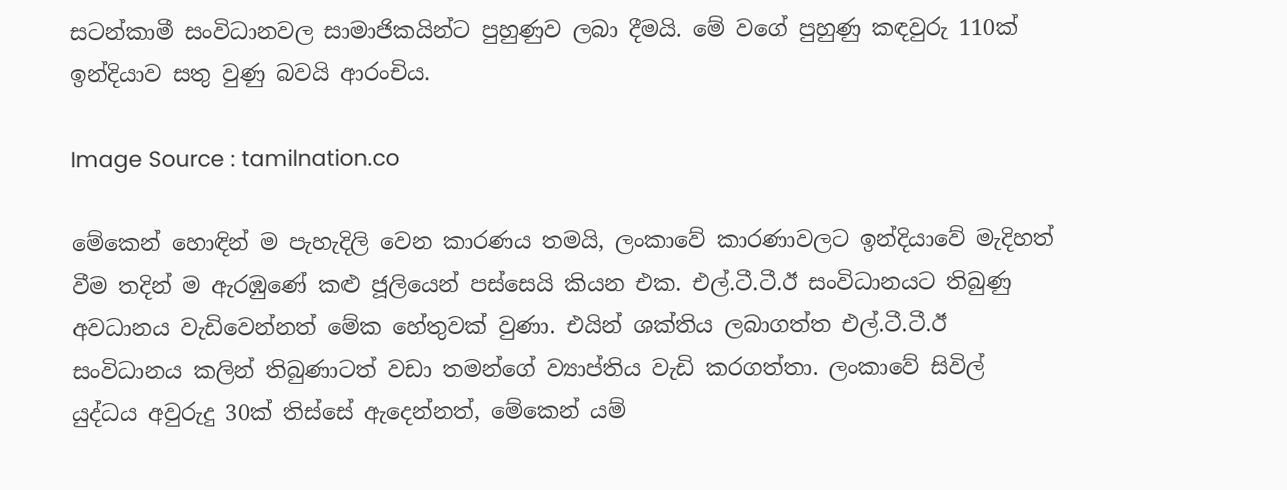සටන්කාමී සංවිධානවල සාමාජිකයින්ට පුහුණුව ලබා දීමයි. මේ වගේ පුහුණු කඳවුරු 110ක් ඉන්දියාව සතු වුණු බවයි ආරංචිය.

Image Source : tamilnation.co

මේකෙන් හොඳින් ම පැහැදිලි වෙන කාරණය තමයි, ලංකාවේ කාරණාවලට ඉන්දියාවේ මැදිහත් වීම තදින් ම ඇරඹුණේ කළු ජූලියෙන් පස්සෙයි කියන එක. එල්.ටී.ටී.ඊ සංවිධානයට තිබුණු අවධානය වැඩිවෙන්නත් මේක හේතුවක් වුණා. එයින් ශක්තිය ලබාගත්ත එල්.ටී.ටී.ඊ සංවිධානය කලින් තිබුණාටත් වඩා තමන්ගේ ව්‍යාප්තිය වැඩි කරගත්තා. ලංකාවේ සිවිල් යුද්ධය අවුරුදු 30ක් තිස්සේ ඇදෙන්නත්, මේකෙන් යම්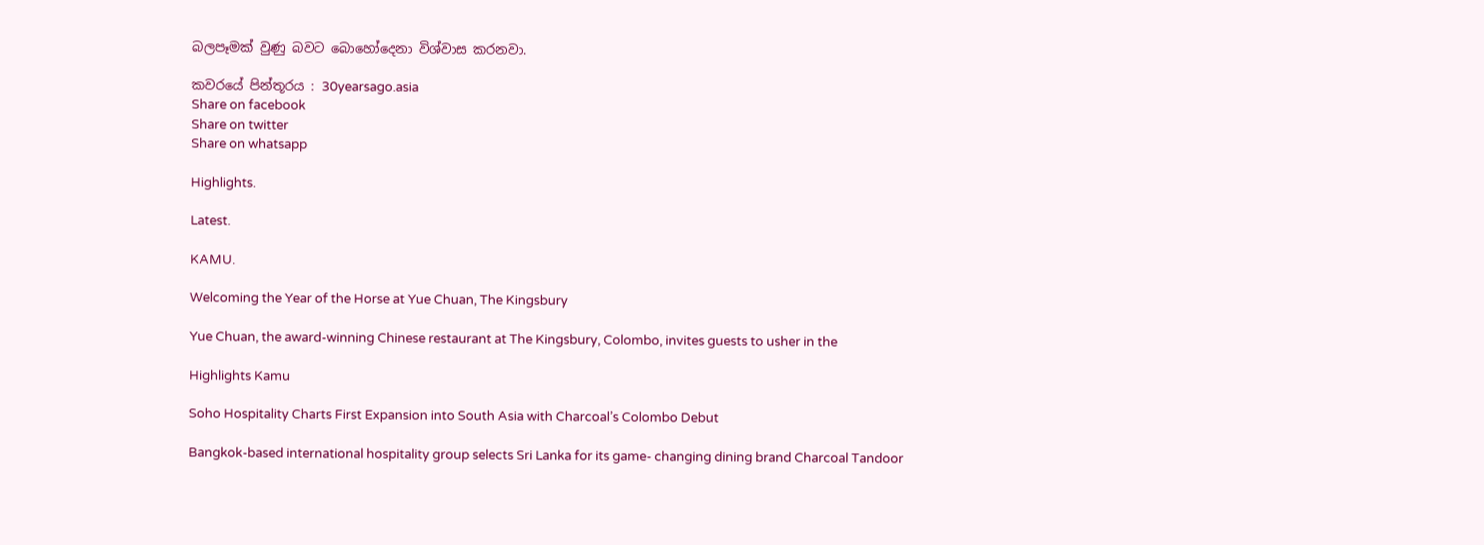බලපෑමක් වුණු බවට බොහෝදෙනා විශ්වාස කරනවා.

කවරයේ පින්තූරය : 30yearsago.asia
Share on facebook
Share on twitter
Share on whatsapp

Highlights.

Latest.

KAMU.

Welcoming the Year of the Horse at Yue Chuan, The Kingsbury

Yue Chuan, the award-winning Chinese restaurant at The Kingsbury, Colombo, invites guests to usher in the

Highlights Kamu

Soho Hospitality Charts First Expansion into South Asia with Charcoal’s Colombo Debut

Bangkok-based international hospitality group selects Sri Lanka for its game- changing dining brand Charcoal Tandoor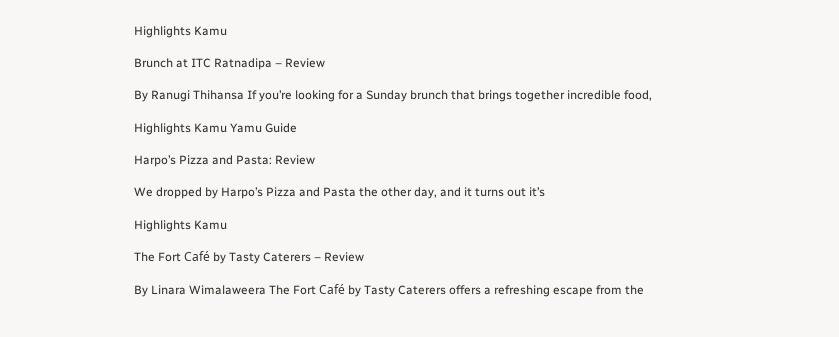Highlights Kamu

Brunch at ITC Ratnadipa – Review

By Ranugi Thihansa If you’re looking for a Sunday brunch that brings together incredible food,

Highlights Kamu Yamu Guide

Harpo’s Pizza and Pasta: Review

We dropped by Harpo’s Pizza and Pasta the other day, and it turns out it’s

Highlights Kamu

The Fort Café by Tasty Caterers – Review

By Linara Wimalaweera The Fort Café by Tasty Caterers offers a refreshing escape from the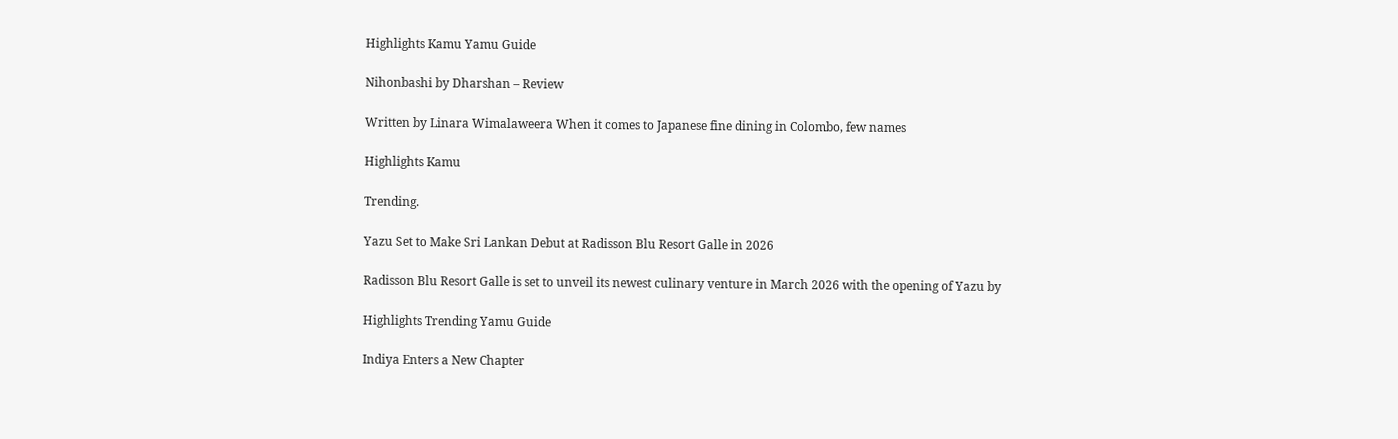Highlights Kamu Yamu Guide

Nihonbashi by Dharshan – Review

Written by Linara Wimalaweera When it comes to Japanese fine dining in Colombo, few names

Highlights Kamu

Trending.

Yazu Set to Make Sri Lankan Debut at Radisson Blu Resort Galle in 2026

Radisson Blu Resort Galle is set to unveil its newest culinary venture in March 2026 with the opening of Yazu by

Highlights Trending Yamu Guide

Indiya Enters a New Chapter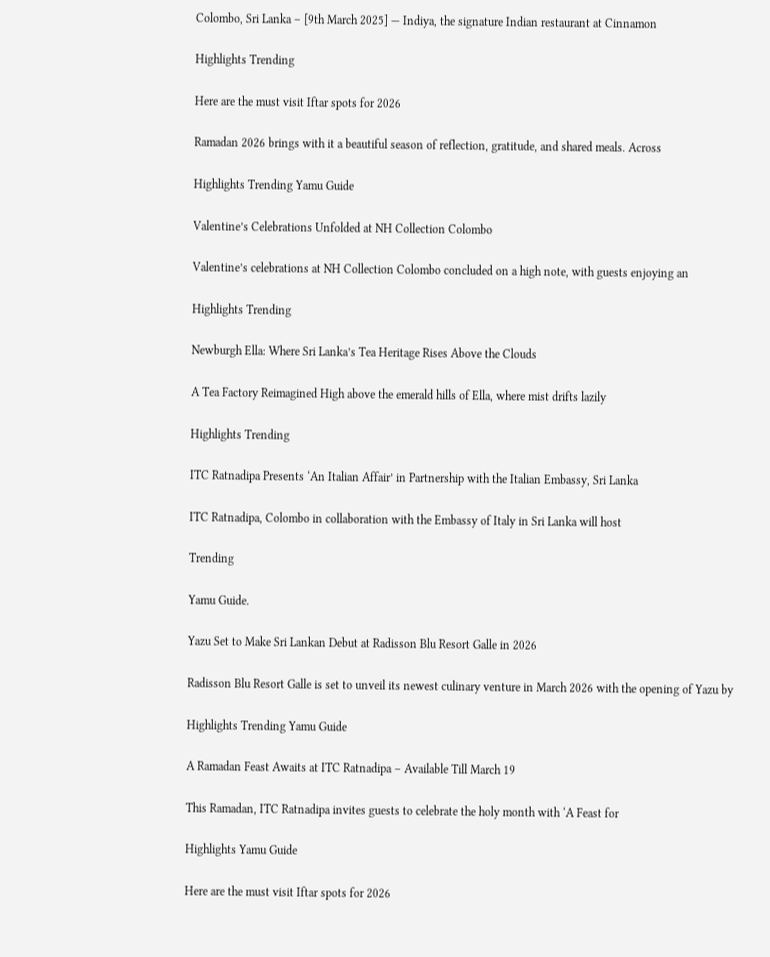Colombo, Sri Lanka – [9th March 2025] — Indiya, the signature Indian restaurant at Cinnamon

Highlights Trending

Here are the must visit Iftar spots for 2026

Ramadan 2026 brings with it a beautiful season of reflection, gratitude, and shared meals. Across

Highlights Trending Yamu Guide

Valentine’s Celebrations Unfolded at NH Collection Colombo

Valentine’s celebrations at NH Collection Colombo concluded on a high note, with guests enjoying an

Highlights Trending

Newburgh Ella: Where Sri Lanka’s Tea Heritage Rises Above the Clouds

A Tea Factory Reimagined High above the emerald hills of Ella, where mist drifts lazily

Highlights Trending

ITC Ratnadipa Presents ‘An Italian Affair’ in Partnership with the Italian Embassy, Sri Lanka

ITC Ratnadipa, Colombo in collaboration with the Embassy of Italy in Sri Lanka will host

Trending

Yamu Guide.

Yazu Set to Make Sri Lankan Debut at Radisson Blu Resort Galle in 2026

Radisson Blu Resort Galle is set to unveil its newest culinary venture in March 2026 with the opening of Yazu by

Highlights Trending Yamu Guide

A Ramadan Feast Awaits at ITC Ratnadipa – Available Till March 19

This Ramadan, ITC Ratnadipa invites guests to celebrate the holy month with ‘A Feast for

Highlights Yamu Guide

Here are the must visit Iftar spots for 2026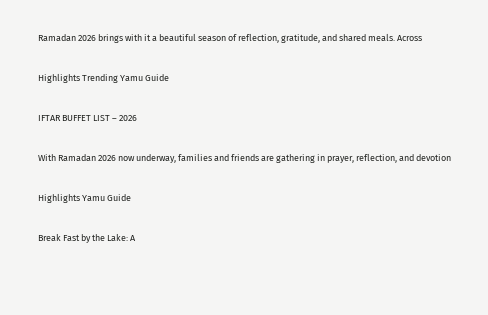Ramadan 2026 brings with it a beautiful season of reflection, gratitude, and shared meals. Across

Highlights Trending Yamu Guide

IFTAR BUFFET LIST – 2026

With Ramadan 2026 now underway, families and friends are gathering in prayer, reflection, and devotion

Highlights Yamu Guide

Break Fast by the Lake: A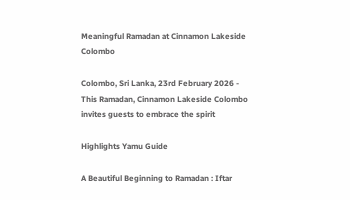Meaningful Ramadan at Cinnamon Lakeside Colombo

Colombo, Sri Lanka, 23rd February 2026 - This Ramadan, Cinnamon Lakeside Colombo invites guests to embrace the spirit

Highlights Yamu Guide

A Beautiful Beginning to Ramadan : Iftar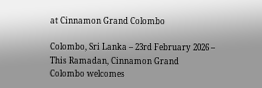at Cinnamon Grand Colombo

Colombo, Sri Lanka – 23rd February 2026 – This Ramadan, Cinnamon Grand Colombo welcomes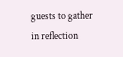guests to gather in reflection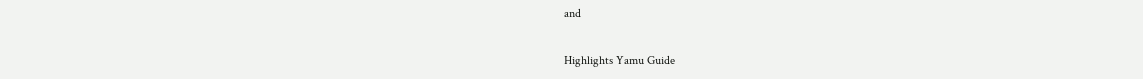and

Highlights Yamu Guide